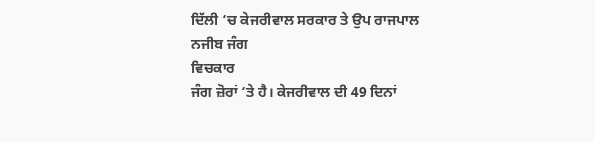ਦਿੱਲੀ ‘ਚ ਕੇਜਰੀਵਾਲ ਸਰਕਾਰ ਤੇ ਉਪ ਰਾਜਪਾਲ
ਨਜੀਬ ਜੰਗ
ਵਿਚਕਾਰ
ਜੰਗ ਜ਼ੋਰਾਂ ‘ਤੇ ਹੈ। ਕੇਜਰੀਵਾਲ ਦੀ 49 ਦਿਨਾਂ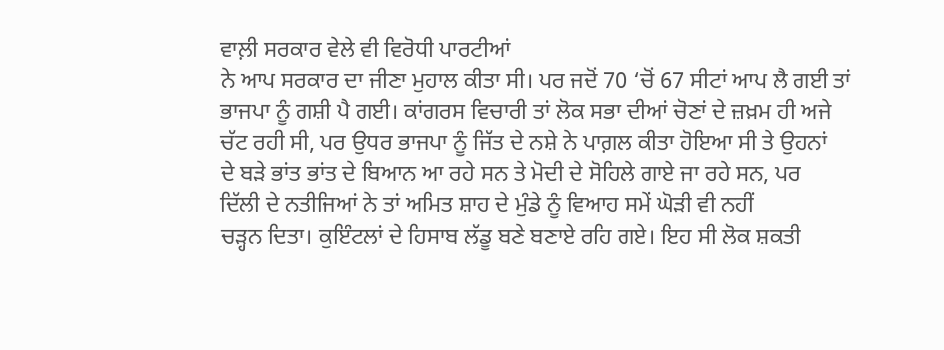ਵਾਲ਼ੀ ਸਰਕਾਰ ਵੇਲੇ ਵੀ ਵਿਰੋਧੀ ਪਾਰਟੀਆਂ
ਨੇ ਆਪ ਸਰਕਾਰ ਦਾ ਜੀਣਾ ਮੁਹਾਲ ਕੀਤਾ ਸੀ। ਪਰ ਜਦੋਂ 70 ‘ਚੋਂ 67 ਸੀਟਾਂ ਆਪ ਲੈ ਗਈ ਤਾਂ
ਭਾਜਪਾ ਨੂੰ ਗਸ਼ੀ ਪੈ ਗਈ। ਕਾਂਗਰਸ ਵਿਚਾਰੀ ਤਾਂ ਲੋਕ ਸਭਾ ਦੀਆਂ ਚੋਣਾਂ ਦੇ ਜ਼ਖ਼ਮ ਹੀ ਅਜੇ
ਚੱਟ ਰਹੀ ਸੀ, ਪਰ ਉਧਰ ਭਾਜਪਾ ਨੂੰ ਜਿੱਤ ਦੇ ਨਸ਼ੇ ਨੇ ਪਾਗ਼ਲ ਕੀਤਾ ਹੋਇਆ ਸੀ ਤੇ ਉਹਨਾਂ
ਦੇ ਬੜੇ ਭਾਂਤ ਭਾਂਤ ਦੇ ਬਿਆਨ ਆ ਰਹੇ ਸਨ ਤੇ ਮੋਦੀ ਦੇ ਸੋਹਿਲੇ ਗਾਏ ਜਾ ਰਹੇ ਸਨ, ਪਰ
ਦਿੱਲੀ ਦੇ ਨਤੀਜਿਆਂ ਨੇ ਤਾਂ ਅਮਿਤ ਸ਼ਾਹ ਦੇ ਮੁੰਡੇ ਨੂੰ ਵਿਆਹ ਸਮੇਂ ਘੋੜੀ ਵੀ ਨਹੀਂ
ਚੜ੍ਹਨ ਦਿਤਾ। ਕੁਇੰਟਲਾਂ ਦੇ ਹਿਸਾਬ ਲੱਡੂ ਬਣੇ ਬਣਾਏ ਰਹਿ ਗਏ। ਇਹ ਸੀ ਲੋਕ ਸ਼ਕਤੀ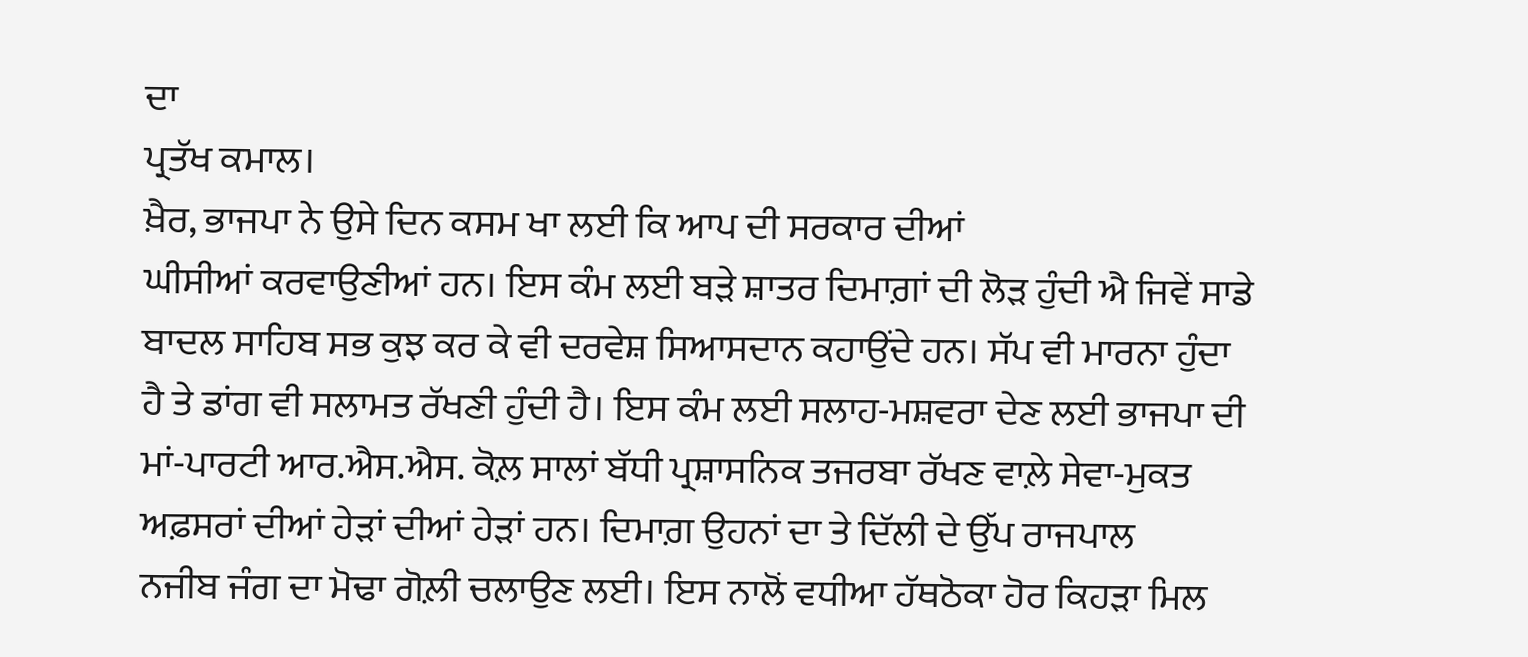ਦਾ
ਪ੍ਰਤੱਖ ਕਮਾਲ।
ਖ਼ੈਰ, ਭਾਜਪਾ ਨੇ ਉਸੇ ਦਿਨ ਕਸਮ ਖਾ ਲਈ ਕਿ ਆਪ ਦੀ ਸਰਕਾਰ ਦੀਆਂ
ਘੀਸੀਆਂ ਕਰਵਾਉਣੀਆਂ ਹਨ। ਇਸ ਕੰਮ ਲਈ ਬੜੇ ਸ਼ਾਤਰ ਦਿਮਾਗ਼ਾਂ ਦੀ ਲੋੜ ਹੁੰਦੀ ਐ ਜਿਵੇਂ ਸਾਡੇ
ਬਾਦਲ ਸਾਹਿਬ ਸਭ ਕੁਝ ਕਰ ਕੇ ਵੀ ਦਰਵੇਸ਼ ਸਿਆਸਦਾਨ ਕਹਾਉਂਦੇ ਹਨ। ਸੱਪ ਵੀ ਮਾਰਨਾ ਹੁੰਦਾ
ਹੈ ਤੇ ਡਾਂਗ ਵੀ ਸਲਾਮਤ ਰੱਖਣੀ ਹੁੰਦੀ ਹੈ। ਇਸ ਕੰਮ ਲਈ ਸਲਾਹ-ਮਸ਼ਵਰਾ ਦੇਣ ਲਈ ਭਾਜਪਾ ਦੀ
ਮਾਂ-ਪਾਰਟੀ ਆਰ.ਐਸ.ਐਸ. ਕੋਲ਼ ਸਾਲਾਂ ਬੱਧੀ ਪ੍ਰਸ਼ਾਸਨਿਕ ਤਜਰਬਾ ਰੱਖਣ ਵਾਲ਼ੇ ਸੇਵਾ-ਮੁਕਤ
ਅਫ਼ਸਰਾਂ ਦੀਆਂ ਹੇੜਾਂ ਦੀਆਂ ਹੇੜਾਂ ਹਨ। ਦਿਮਾਗ਼ ਉਹਨਾਂ ਦਾ ਤੇ ਦਿੱਲੀ ਦੇ ਉੱਪ ਰਾਜਪਾਲ
ਨਜੀਬ ਜੰਗ ਦਾ ਮੋਢਾ ਗੋਲ਼ੀ ਚਲਾਉਣ ਲਈ। ਇਸ ਨਾਲੋਂ ਵਧੀਆ ਹੱਥਠੋਕਾ ਹੋਰ ਕਿਹੜਾ ਮਿਲ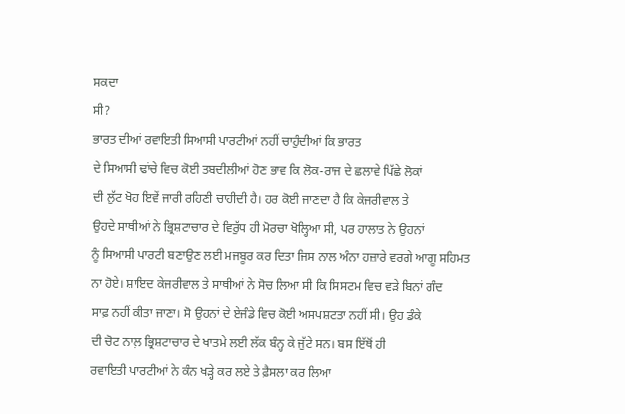ਸਕਦਾ
ਸੀ?
ਭਾਰਤ ਦੀਆਂ ਰਵਾਇਤੀ ਸਿਆਸੀ ਪਾਰਟੀਆਂ ਨਹੀਂ ਚਾਹੁੰਦੀਆਂ ਕਿ ਭਾਰਤ
ਦੇ ਸਿਆਸੀ ਢਾਂਚੇ ਵਿਚ ਕੋਈ ਤਬਦੀਲੀਆਂ ਹੋਣ ਭਾਵ ਕਿ ਲੋਕ-ਰਾਜ ਦੇ ਛਲਾਵੇ ਪਿੱਛੇ ਲੋਕਾਂ
ਦੀ ਲੁੱਟ ਖੋਹ ਇਵੇਂ ਜਾਰੀ ਰਹਿਣੀ ਚਾਹੀਦੀ ਹੈ। ਹਰ ਕੋਈ ਜਾਣਦਾ ਹੈ ਕਿ ਕੇਜਰੀਵਾਲ ਤੇ
ਉਹਦੇ ਸਾਥੀਆਂ ਨੇ ਭ੍ਰਿਸ਼ਟਾਚਾਰ ਦੇ ਵਿਰੁੱਧ ਹੀ ਮੋਰਚਾ ਖੋਲ੍ਹਿਆ ਸੀ, ਪਰ ਹਾਲਾਤ ਨੇ ਉਹਨਾਂ
ਨੂੰ ਸਿਆਸੀ ਪਾਰਟੀ ਬਣਾਉਣ ਲਈ ਮਜਬੂਰ ਕਰ ਦਿਤਾ ਜਿਸ ਨਾਲ ਅੰਨਾ ਹਜ਼ਾਰੇ ਵਰਗੇ ਆਗੂ ਸਹਿਮਤ
ਨਾ ਹੋਏ। ਸ਼ਾਇਦ ਕੇਜਰੀਵਾਲ ਤੇ ਸਾਥੀਆਂ ਨੇ ਸੋਚ ਲਿਆ ਸੀ ਕਿ ਸਿਸਟਮ ਵਿਚ ਵੜੇ ਬਿਨਾਂ ਗੰਦ
ਸਾਫ਼ ਨਹੀਂ ਕੀਤਾ ਜਾਣਾ। ਸੋ ਉਹਨਾਂ ਦੇ ਏਜੰਡੇ ਵਿਚ ਕੋਈ ਅਸਪਸ਼ਟਤਾ ਨਹੀਂ ਸੀ। ਉਹ ਡੰਕੇ
ਦੀ ਚੋਟ ਨਾਲ਼ ਭ੍ਰਿਸ਼ਟਾਚਾਰ ਦੇ ਖਾਤਮੇ ਲਈ ਲੱਕ ਬੰਨ੍ਹ ਕੇ ਜੁੱਟੇ ਸਨ। ਬਸ ਇੱਥੋਂ ਹੀ
ਰਵਾਇਤੀ ਪਾਰਟੀਆਂ ਨੇ ਕੰਨ ਖੜ੍ਹੇ ਕਰ ਲਏ ਤੇ ਫ਼ੈਸਲਾ ਕਰ ਲਿਆ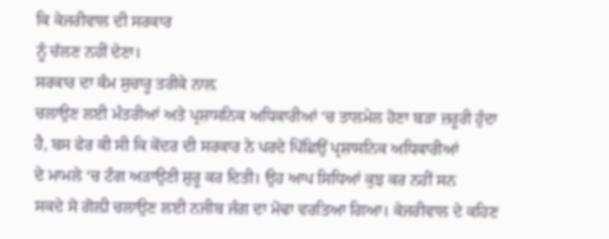ਕਿ ਕੇਜਰੀਵਾਲ ਦੀ ਸਰਕਾਰ
ਨੂੰ ਚੱਲਣ ਨਹੀਂ ਦੇਣਾ।
ਸਰਕਾਰ ਦਾ ਕੰਮ ਸੁਚਾਰੂ ਤਰੀਕੇ ਨਾਲ਼
ਚਲਾਉਣ ਲਈ ਮੰਤਰੀਆਂ ਅਤੇ ਪ੍ਰਸ਼ਾਸਨਿਕ ਅਧਿਕਾਰੀਆਂ ‘ਚ ਤਾਲਮੇਲ ਹੋਣਾ ਬੜਾ ਜ਼ਰੂਰੀ ਹੁੰਦਾ
ਹੈ, ਬਸ ਫੇਰ ਕੀ ਸੀ ਕਿ ਕੇਂਦਰ ਦੀ ਸਰਕਾਰ ਨੇ ਪਰਦੇ ਪਿੱਛਿਉਂ ਪ੍ਰਸ਼ਾਸਨਿਕ ਅਧਿਕਾਰੀਆਂ
ਦੇ ਮਾਮਲੇ ‘ਚ ਟੰਗ ਅੜਾਉਣੀ ਸ਼ੁਰੂ ਕਰ ਦਿਤੀ। ਉਹ ਆਪ ਸਿਧਿਆਂ ਕੁਝ ਕਰ ਨਹੀਂ ਸਨ
ਸਕਦੇ ਸੋ ਗੋਲ਼ੀ ਚਲਾਉਣ ਲਈ ਨਜੀਬ ਜੰਗ ਦਾ ਮੋਢਾ ਵਰਤਿਆ ਗਿਆ। ਕੇਜਰੀਵਾਲ ਦੇ ਕਹਿਣ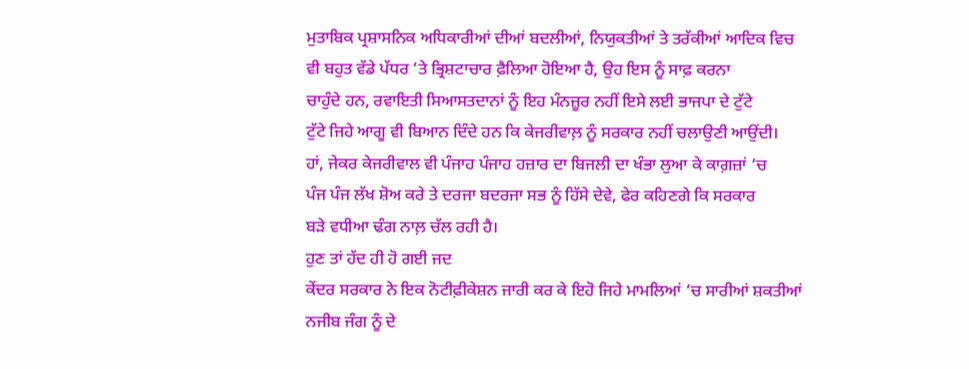ਮੁਤਾਬਿਕ ਪ੍ਰਸ਼ਾਸਨਿਕ ਅਧਿਕਾਰੀਆਂ ਦੀਆਂ ਬਦਲੀਆਂ, ਨਿਯੁਕਤੀਆਂ ਤੇ ਤਰੱਕੀਆਂ ਆਦਿਕ ਵਿਚ
ਵੀ ਬਹੁਤ ਵੱਡੇ ਪੱਧਰ ‘ਤੇ ਭ੍ਰਿਸ਼ਟਾਚਾਰ ਫ਼ੈਲਿਆ ਹੋਇਆ ਹੈ, ਉਹ ਇਸ ਨੂੰ ਸਾਫ਼ ਕਰਨਾ
ਚਾਹੁੰਦੇ ਹਨ, ਰਵਾਇਤੀ ਸਿਆਸਤਦਾਨਾਂ ਨੂੰ ਇਹ ਮੰਨਜ਼ੂਰ ਨਹੀਂ ਇਸੇ ਲਈ ਭਾਜਪਾ ਦੇ ਟੁੱਟੇ
ਟੁੱਟੇ ਜਿਹੇ ਆਗੂ ਵੀ ਬਿਆਨ ਦਿੰਦੇ ਹਨ ਕਿ ਕੇਜਰੀਵਾਲ਼ ਨੂੰ ਸਰਕਾਰ ਨਹੀਂ ਚਲਾਉਣੀ ਆਉਂਦੀ।
ਹਾਂ, ਜੇਕਰ ਕੇਜਰੀਵਾਲ ਵੀ ਪੰਜਾਹ ਪੰਜਾਹ ਹਜ਼ਾਰ ਦਾ ਬਿਜਲੀ ਦਾ ਖੰਭਾ ਲੁਆ ਕੇ ਕਾਗ਼ਜ਼ਾਂ ‘ਚ
ਪੰਜ ਪੰਜ ਲੱਖ ਸ਼ੋਅ ਕਰੇ ਤੇ ਦਰਜਾ ਬਦਰਜਾ ਸਭ ਨੂੰ ਹਿੱਸੇ ਦੇਵੇ, ਫੇਰ ਕਹਿਣਗੇ ਕਿ ਸਰਕਾਰ
ਬੜੇ ਵਧੀਆ ਢੰਗ ਨਾਲ਼ ਚੱਲ ਰਹੀ ਹੈ।
ਹੁਣ ਤਾਂ ਹੱਦ ਹੀ ਹੋ ਗਈ ਜਦ
ਕੇਂਦਰ ਸਰਕਾਰ ਨੇ ਇਕ ਨੋਟੀਫ਼ੀਕੇਸ਼ਨ ਜਾਰੀ ਕਰ ਕੇ ਇਹੋ ਜਿਹੇ ਮਾਮਲਿਆਂ ‘ਚ ਸਾਰੀਆਂ ਸ਼ਕਤੀਆਂ
ਨਜੀਬ ਜੰਗ ਨੂੰ ਦੇ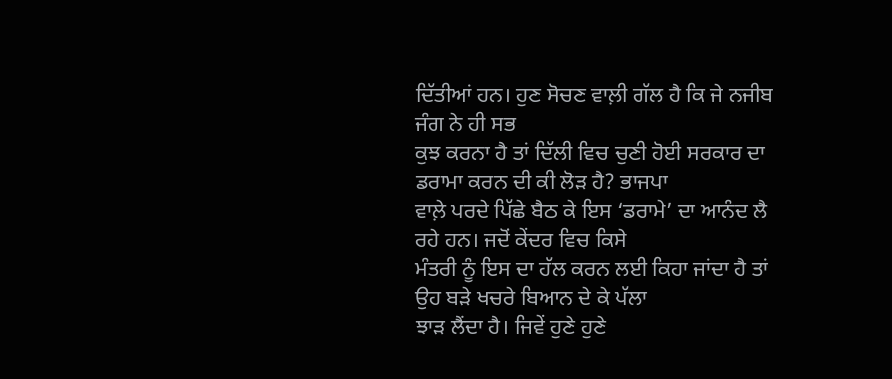ਦਿੱਤੀਆਂ ਹਨ। ਹੁਣ ਸੋਚਣ ਵਾਲ਼ੀ ਗੱਲ ਹੈ ਕਿ ਜੇ ਨਜੀਬ ਜੰਗ ਨੇ ਹੀ ਸਭ
ਕੁਝ ਕਰਨਾ ਹੈ ਤਾਂ ਦਿੱਲੀ ਵਿਚ ਚੁਣੀ ਹੋਈ ਸਰਕਾਰ ਦਾ ਡਰਾਮਾ ਕਰਨ ਦੀ ਕੀ ਲੋੜ ਹੈ? ਭਾਜਪਾ
ਵਾਲ਼ੇ ਪਰਦੇ ਪਿੱਛੇ ਬੈਠ ਕੇ ਇਸ ‘ਡਰਾਮੇ’ ਦਾ ਆਨੰਦ ਲੈ ਰਹੇ ਹਨ। ਜਦੋਂ ਕੇਂਦਰ ਵਿਚ ਕਿਸੇ
ਮੰਤਰੀ ਨੂੰ ਇਸ ਦਾ ਹੱਲ ਕਰਨ ਲਈ ਕਿਹਾ ਜਾਂਦਾ ਹੈ ਤਾਂ ਉਹ ਬੜੇ ਖਚਰੇ ਬਿਆਨ ਦੇ ਕੇ ਪੱਲਾ
ਝਾੜ ਲੈਂਦਾ ਹੈ। ਜਿਵੇਂ ਹੁਣੇ ਹੁਣੇ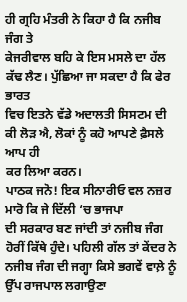ਹੀ ਗ੍ਰਹਿ ਮੰਤਰੀ ਨੇ ਕਿਹਾ ਹੈ ਕਿ ਨਜੀਬ ਜੰਗ ਤੇ
ਕੇਜਰੀਵਾਲ ਬਹਿ ਕੇ ਇਸ ਮਸਲੇ ਦਾ ਹੱਲ ਕੱਢ ਲੈਣ। ਪੁੱਛਿਆ ਜਾ ਸਕਦਾ ਹੈ ਕਿ ਫੇਰ ਭਾਰਤ
ਵਿਚ ਇਤਨੇ ਵੱਡੇ ਅਦਾਲਤੀ ਸਿਸਟਮ ਦੀ ਕੀ ਲੋੜ ਐ, ਲੋਕਾਂ ਨੂੰ ਕਹੋ ਆਪਣੇ ਫ਼ੈਸਲੇ ਆਪ ਹੀ
ਕਰ ਲਿਆ ਕਰਨ।
ਪਾਠਕ ਜਨੋ! ਇਕ ਸੀਨਾਰੀਓ ਵਲ ਨਜ਼ਰ ਮਾਰੋ ਕਿ ਜੇ ਦਿੱਲੀ ‘ਚ ਭਾਜਪਾ
ਦੀ ਸਰਕਾਰ ਬਣ ਜਾਂਦੀ ਤਾਂ ਨਜੀਬ ਜੰਗ ਹੋਰੀਂ ਕਿੱਥੇ ਹੁੰਦੇ। ਪਹਿਲੀ ਗੱਲ ਤਾਂ ਕੇਂਦਰ ਨੇ
ਨਜੀਬ ਜੰਗ ਦੀ ਜਗ੍ਹਾ ਕਿਸੇ ਭਗਵੇਂ ਵਾਲ਼ੇ ਨੂੰ ਉੱਪ ਰਾਜਪਾਲ ਲਗਾਉਣਾ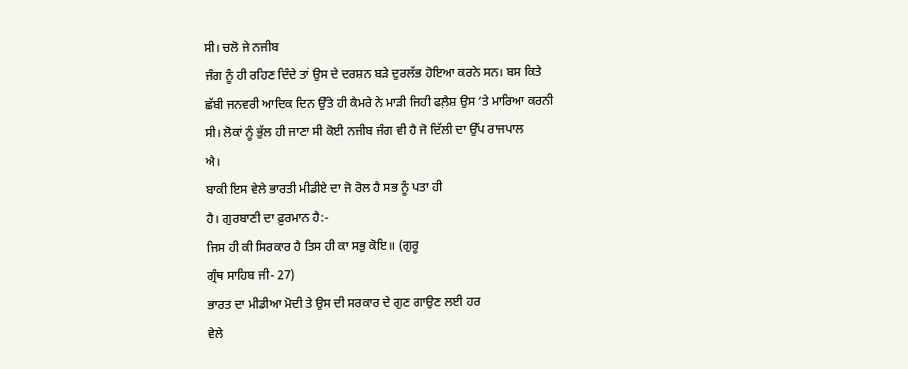ਸੀ। ਚਲੋ ਜੇ ਨਜੀਬ
ਜੰਗ ਨੂੰ ਹੀ ਰਹਿਣ ਦਿੰਦੇ ਤਾਂ ਉਸ ਦੇ ਦਰਸ਼ਨ ਬੜੇ ਦੁਰਲੱਭ ਹੋਇਆ ਕਰਨੇ ਸਨ। ਬਸ ਕਿਤੇ
ਛੱਬੀ ਜਨਵਰੀ ਆਦਿਕ ਦਿਨ ਉੱਤੇ ਹੀ ਕੈਮਰੇ ਨੇ ਮਾੜੀ ਜਿਹੀ ਫਲ਼ੈਸ਼ ਉਸ ‘ਤੇ ਮਾਰਿਆ ਕਰਨੀ
ਸੀ। ਲੋਕਾਂ ਨੂੰ ਭੁੱਲ ਹੀ ਜਾਣਾ ਸੀ ਕੋਈ ਨਜੀਬ ਜੰਗ ਵੀ ਹੈ ਜੋ ਦਿੱਲੀ ਦਾ ਉੱਪ ਰਾਜਪਾਲ
ਐ।
ਬਾਕੀ ਇਸ ਵੇਲੇ ਭਾਰਤੀ ਮੀਡੀਏ ਦਾ ਜੋ ਰੋਲ ਹੈ ਸਭ ਨੂੰ ਪਤਾ ਹੀ
ਹੈ। ਗੁਰਬਾਣੀ ਦਾ ਫ਼ੁਰਮਾਨ ਹੈ:-
ਜਿਸ ਹੀ ਕੀ ਸਿਰਕਾਰ ਹੈ ਤਿਸ ਹੀ ਕਾ ਸਭੁ ਕੋਇ॥ (ਗੁਰੂ
ਗ੍ਰੰਥ ਸਾਹਿਬ ਜੀ- 27)
ਭਾਰਤ ਦਾ ਮੀਡੀਆ ਮੋਦੀ ਤੇ ਉਸ ਦੀ ਸਰਕਾਰ ਦੇ ਗੁਣ ਗਾਉਣ ਲਈ ਹਰ
ਵੇਲੇ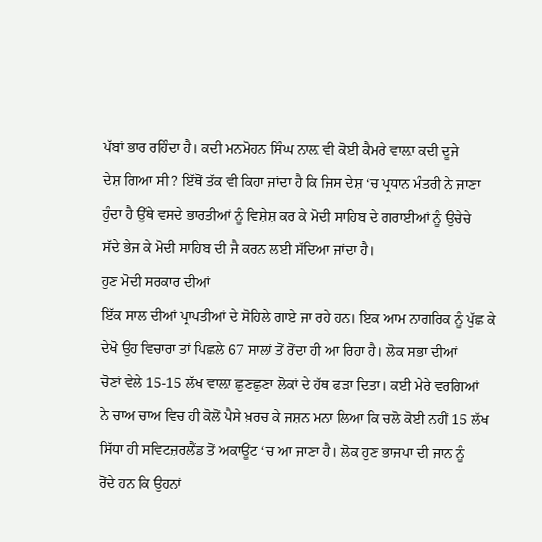ਪੱਬਾਂ ਭਾਰ ਰਹਿੰਦਾ ਹੈ। ਕਦੀ ਮਨਮੋਹਨ ਸਿੰਘ ਨਾਲ਼ ਵੀ ਕੋਈ ਕੈਮਰੇ ਵਾਲ਼ਾ ਕਦੀ ਦੂਜੇ
ਦੇਸ਼ ਗਿਆ ਸੀ? ਇੱਥੋਂ ਤੱਕ ਵੀ ਕਿਹਾ ਜਾਂਦਾ ਹੈ ਕਿ ਜਿਸ ਦੇਸ਼ ‘ਚ ਪ੍ਰਧਾਨ ਮੰਤਰੀ ਨੇ ਜਾਣਾ
ਹੁੰਦਾ ਹੈ ਉੱਥੇ ਵਸਦੇ ਭਾਰਤੀਆਂ ਨੂੰ ਵਿਸ਼ੇਸ਼ ਕਰ ਕੇ ਮੋਦੀ ਸਾਹਿਬ ਦੇ ਗਰਾਈਆਂ ਨੂੰ ਉਚੇਚੇ
ਸੱਦੇ ਭੇਜ ਕੇ ਮੋਦੀ ਸਾਹਿਬ ਦੀ ਜੈ ਕਰਨ ਲਈ ਸੱਦਿਆ ਜਾਂਦਾ ਹੈ।
ਹੁਣ ਮੋਦੀ ਸਰਕਾਰ ਦੀਆਂ
ਇੱਕ ਸਾਲ ਦੀਆਂ ਪ੍ਰਾਪਤੀਆਂ ਦੇ ਸੋਹਿਲੇ ਗਾਏ ਜਾ ਰਹੇ ਹਨ। ਇਕ ਆਮ ਨਾਗਰਿਕ ਨੂੰ ਪੁੱਛ ਕੇ
ਦੇਖੋ ਉਹ ਵਿਚਾਰਾ ਤਾਂ ਪਿਛਲੇ 67 ਸਾਲਾਂ ਤੋਂ ਰੋਂਦਾ ਹੀ ਆ ਰਿਹਾ ਹੈ। ਲੋਕ ਸਭਾ ਦੀਆਂ
ਚੋਣਾਂ ਵੇਲੇ 15-15 ਲੱਖ ਵਾਲ਼ਾ ਛੁਣਛੁਣਾ ਲੋਕਾਂ ਦੇ ਹੱਥ ਫੜਾ ਦਿਤਾ। ਕਈ ਮੇਰੇ ਵਰਗਿਆਂ
ਨੇ ਚਾਅ ਚਾਅ ਵਿਚ ਹੀ ਕੋਲੋਂ ਪੈਸੇ ਖ਼ਰਚ ਕੇ ਜਸ਼ਨ ਮਨਾ ਲਿਆ ਕਿ ਚਲੋ ਕੋਈ ਨਹੀਂ 15 ਲੱਖ
ਸਿੱਧਾ ਹੀ ਸਵਿਟਜ਼ਰਲੈਂਡ ਤੋਂ ਅਕਾਊਂਟ ‘ਚ ਆ ਜਾਣਾ ਹੈ। ਲੋਕ ਹੁਣ ਭਾਜਪਾ ਦੀ ਜਾਨ ਨੂੰ
ਰੋਂਦੇ ਹਨ ਕਿ ਉਹਨਾਂ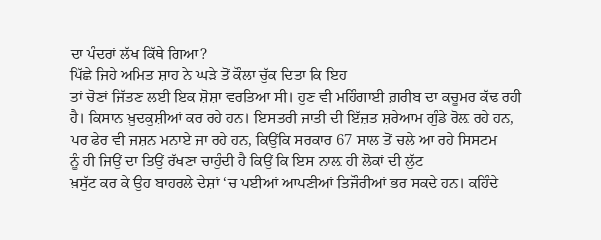ਦਾ ਪੰਦਰਾਂ ਲੱਖ ਕਿੱਥੇ ਗਿਆ?
ਪਿੱਛੇ ਜਿਹੇ ਅਮਿਤ ਸ਼ਾਹ ਨੇ ਘੜੇ ਤੋਂ ਕੌਲਾ ਚੁੱਕ ਦਿਤਾ ਕਿ ਇਹ
ਤਾਂ ਚੋਣਾਂ ਜਿੱਤਣ ਲਈ ਇਕ ਸ਼ੋਸ਼ਾ ਵਰਤਿਆ ਸੀ। ਹੁਣ ਵੀ ਮਹਿੰਗਾਈ ਗ਼ਰੀਬ ਦਾ ਕਚੂਮਰ ਕੱਢ ਰਹੀ
ਹੈ। ਕਿਸਾਨ ਖ਼ੁਦਕੁਸ਼ੀਆਂ ਕਰ ਰਹੇ ਹਨ। ਇਸਤਰੀ ਜਾਤੀ ਦੀ ਇੱਜ਼ਤ ਸ਼ਰੇਆਮ ਗੁੰਡੇ ਰੋਲ਼ ਰਹੇ ਹਨ,
ਪਰ ਫੇਰ ਵੀ ਜਸ਼ਨ ਮਨਾਏ ਜਾ ਰਹੇ ਹਨ, ਕਿਉਂਕਿ ਸਰਕਾਰ 67 ਸਾਲ ਤੋਂ ਚਲੇ ਆ ਰਹੇ ਸਿਸਟਮ
ਨੂੰ ਹੀ ਜਿਉਂ ਦਾ ਤਿਉਂ ਰੱਖਣਾ ਚਾਹੁੰਦੀ ਹੈ ਕਿਉਂ ਕਿ ਇਸ ਨਾਲ਼ ਹੀ ਲੋਕਾਂ ਦੀ ਲੁੱਟ
ਖ਼ਸੁੱਟ ਕਰ ਕੇ ਉਹ ਬਾਹਰਲੇ ਦੇਸ਼ਾਂ ‘ਚ ਪਈਆਂ ਆਪਣੀਆਂ ਤਿਜੌਰੀਆਂ ਭਰ ਸਕਦੇ ਹਨ। ਕਹਿੰਦੇ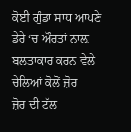ਕੋਈ ਗੁੰਡਾ ਸਾਧ ਆਪਣੇ ਡੇਰੇ ‘ਚ ਔਰਤਾਂ ਨਾਲ਼ ਬਲਤਾਕਾਰ ਕਰਨ ਵੇਲੇ ਚੇਲਿਆਂ ਕੋਲੋਂ ਜ਼ੋਰ
ਜ਼ੋਰ ਦੀ ਟੱਲ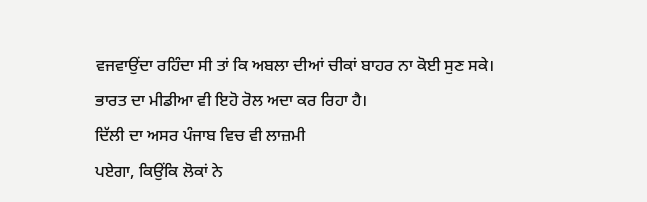ਵਜਵਾਉਂਦਾ ਰਹਿੰਦਾ ਸੀ ਤਾਂ ਕਿ ਅਬਲਾ ਦੀਆਂ ਚੀਕਾਂ ਬਾਹਰ ਨਾ ਕੋਈ ਸੁਣ ਸਕੇ।
ਭਾਰਤ ਦਾ ਮੀਡੀਆ ਵੀ ਇਹੋ ਰੋਲ ਅਦਾ ਕਰ ਰਿਹਾ ਹੈ।
ਦਿੱਲੀ ਦਾ ਅਸਰ ਪੰਜਾਬ ਵਿਚ ਵੀ ਲਾਜ਼ਮੀ
ਪਏਗਾ, ਕਿਉਂਕਿ ਲੋਕਾਂ ਨੇ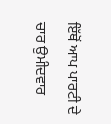ਇੱਥੋਂ ਆਪ ਪਾਰਟੀ ਦੇ ਚਾਰ ਉਮੀਦਵਾਰ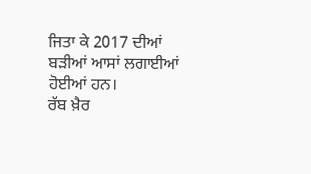ਜਿਤਾ ਕੇ 2017 ਦੀਆਂ
ਬੜੀਆਂ ਆਸਾਂ ਲਗਾਈਆਂ ਹੋਈਆਂ ਹਨ।
ਰੱਬ ਖ਼ੈਰ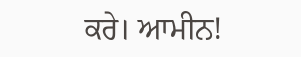ਕਰੇ। ਆਮੀਨ!